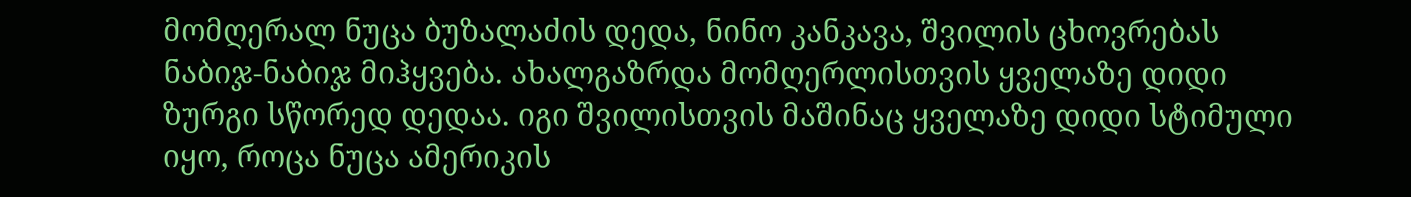მომღერალ ნუცა ბუზალაძის დედა, ნინო კანკავა, შვილის ცხოვრებას ნაბიჯ-ნაბიჯ მიჰყვება. ახალგაზრდა მომღერლისთვის ყველაზე დიდი ზურგი სწორედ დედაა. იგი შვილისთვის მაშინაც ყველაზე დიდი სტიმული იყო, როცა ნუცა ამერიკის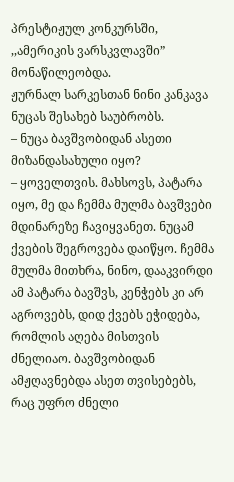პრესტიჟულ კონკურსში, ,,ამერიკის ვარსკვლავში” მონაწილეობდა.
ჟურნალ სარკესთან ნინი კანკავა ნუცას შესახებ საუბრობს.
– ნუცა ბავშვობიდან ასეთი მიზანდასახული იყო?
– ყოველთვის. მახსოვს, პატარა იყო, მე და ჩემმა მულმა ბავშვები მდინარეზე ჩავიყვანეთ. ნუცამ ქვების შეგროვება დაიწყო. ჩემმა მულმა მითხრა, ნინო, დააკვირდი ამ პატარა ბავშვს, კენჭებს კი არ აგროვებს, დიდ ქვებს ეჭიდება, რომლის აღება მისთვის ძნელიაო. ბავშვობიდან ამჟღავნებდა ასეთ თვისებებს, რაც უფრო ძნელი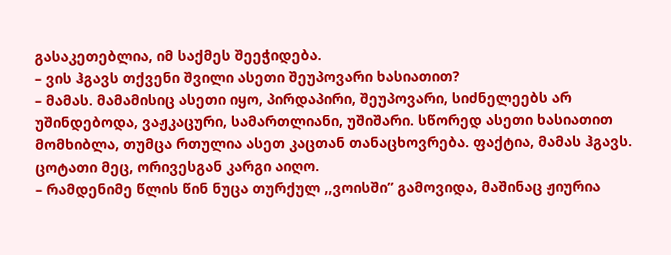გასაკეთებლია, იმ საქმეს შეეჭიდება.
– ვის ჰგავს თქვენი შვილი ასეთი შეუპოვარი ხასიათით?
– მამას. მამამისიც ასეთი იყო, პირდაპირი, შეუპოვარი, სიძნელეებს არ უშინდებოდა, ვაჟკაცური, სამართლიანი, უშიშარი. სწორედ ასეთი ხასიათით მომხიბლა, თუმცა რთულია ასეთ კაცთან თანაცხოვრება. ფაქტია, მამას ჰგავს. ცოტათი მეც, ორივესგან კარგი აიღო.
– რამდენიმე წლის წინ ნუცა თურქულ ,,ვოისში” გამოვიდა, მაშინაც ჟიურია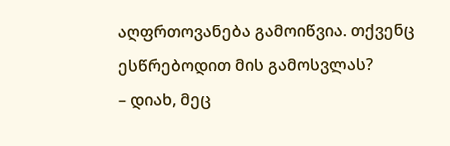აღფრთოვანება გამოიწვია. თქვენც ესწრებოდით მის გამოსვლას?
– დიახ, მეც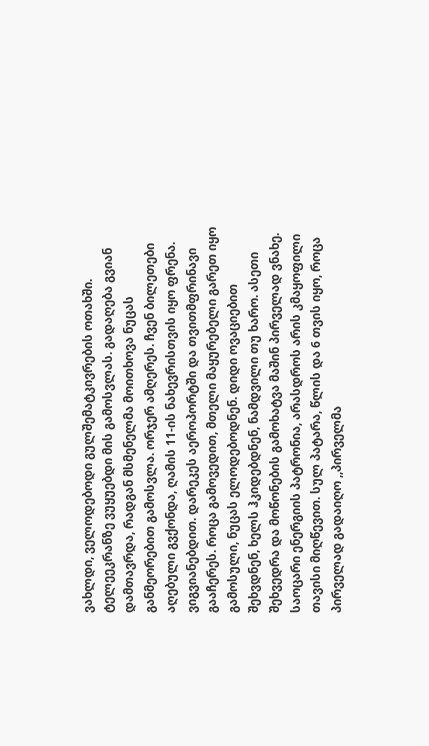ვახლდი, ველოდებოდი გულშემატკივრების ოთახში. ტელეეკრანზე ვუყუებდი მის გამოსვლას. გადაღება გვიან დამთავრდა, რადგან მსმენელმა მოითხოვა ნუცას განმეორებით გამოსვლა. ორჯერ ამღერეს. ჩვენ ბილეთები აღებული გვქონდა, ღამის 11-ის ნახევრისთვის იყო ფრენა. ვიგვიანებდით. დარეკეს აეროპორტში და თვითმფრინავი გააჩერეს. როცა გამოვედით, მთელი მაყურებელი გარეთ იყო გამოსული, ნუცას ელოდებოდნენ. დიდი ოვაციებით შეხვდნენ, ხელს ჰკიდებდნენ, ნამდვილი თუ ხარო. ასეთი შეხვედრა და მოწონების გამოხატვა მაშინ პირველად ვნახე.
საოცარი ენერგიის პატრონია, არასდროს არის კმაყოფილი თავისი მიღწევით. სულ პატარა, წლის და 6 თვის იყო, როცა პირველად გადაიღო ,,პირველმა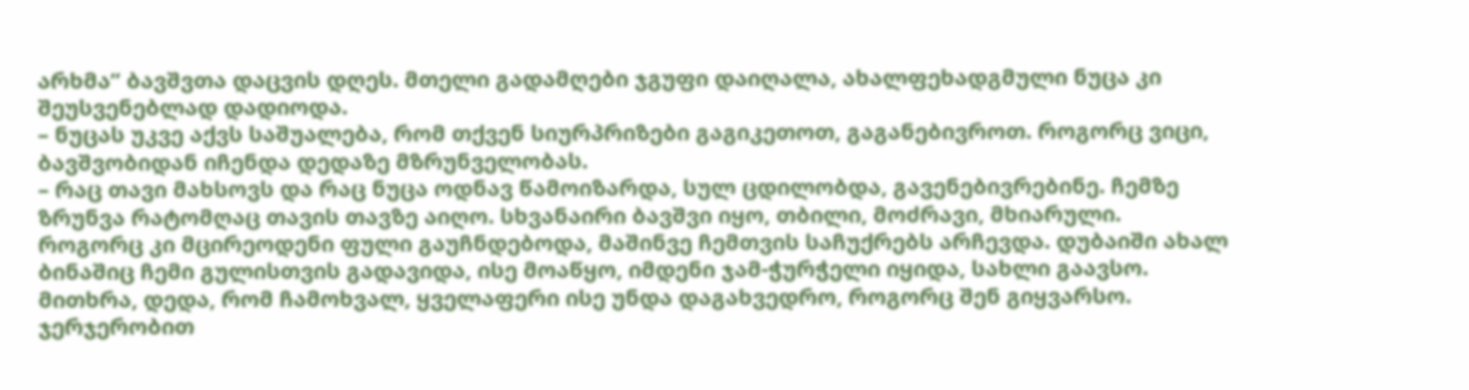არხმა” ბავშვთა დაცვის დღეს. მთელი გადამღები ჯგუფი დაიღალა, ახალფეხადგმული ნუცა კი შეუსვენებლად დადიოდა.
– ნუცას უკვე აქვს საშუალება, რომ თქვენ სიურპრიზები გაგიკეთოთ, გაგანებივროთ. როგორც ვიცი, ბავშვობიდან იჩენდა დედაზე მზრუნველობას.
– რაც თავი მახსოვს და რაც ნუცა ოდნავ წამოიზარდა, სულ ცდილობდა, გავენებივრებინე. ჩემზე ზრუნვა რატომღაც თავის თავზე აიღო. სხვანაირი ბავშვი იყო, თბილი, მოძრავი, მხიარული.
როგორც კი მცირეოდენი ფული გაუჩნდებოდა, მაშინვე ჩემთვის საჩუქრებს არჩევდა. დუბაიში ახალ ბინაშიც ჩემი გულისთვის გადავიდა, ისე მოაწყო, იმდენი ჯამ-ჭურჭელი იყიდა, სახლი გაავსო. მითხრა, დედა, რომ ჩამოხვალ, ყველაფერი ისე უნდა დაგახვედრო, როგორც შენ გიყვარსო. ჯერჯერობით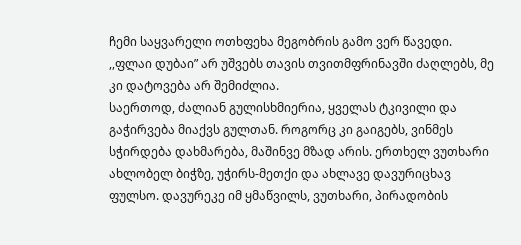ჩემი საყვარელი ოთხფეხა მეგობრის გამო ვერ წავედი. ,,ფლაი დუბაი” არ უშვებს თავის თვითმფრინავში ძაღლებს, მე კი დატოვება არ შემიძლია.
საერთოდ, ძალიან გულისხმიერია, ყველას ტკივილი და გაჭირვება მიაქვს გულთან. როგორც კი გაიგებს, ვინმეს სჭირდება დახმარება, მაშინვე მზად არის. ერთხელ ვუთხარი ახლობელ ბიჭზე, უჭირს-მეთქი და ახლავე დავურიცხავ ფულსო. დავურეკე იმ ყმაწვილს, ვუთხარი, პირადობის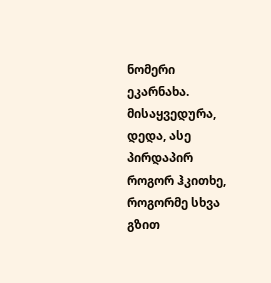ნომერი ეკარნახა. მისაყვედურა, დედა, ასე პირდაპირ როგორ ჰკითხე, როგორმე სხვა გზით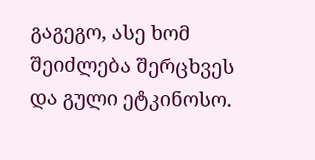გაგეგო, ასე ხომ შეიძლება შერცხვეს და გული ეტკინოსო.